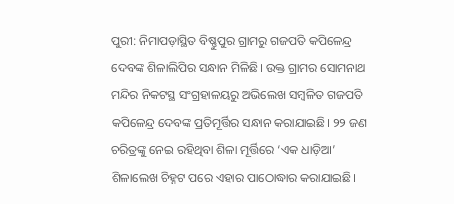ପୁରୀ: ନିମାପଡ଼ାସ୍ଥିତ ବିଷ୍ଣୁପୁର ଗ୍ରାମରୁ ଗଜପତି କପିଳେନ୍ଦ୍ର ଦେବଙ୍କ ଶିଳାଲିପିର ସନ୍ଧାନ ମିଳିଛି। ଉକ୍ତ ଗ୍ରାମର ସୋମନାଥ ମନ୍ଦିର ନିକଟସ୍ଥ ସଂଗ୍ରହାଳୟରୁ ଅଭିଲେଖ ସମ୍ବଳିତ ଗଜପତି କପିଳେନ୍ଦ୍ର ଦେବଙ୍କ ପ୍ରତିମୂର୍ତ୍ତିର ସନ୍ଧାନ କରାଯାଇଛି। ୨୨ ଜଣ ଚରିତ୍ରଙ୍କୁ ନେଇ ରହିଥିବା ଶିଳା ମୂର୍ତ୍ତିରେ ‘ଏକ ଧାଡ଼ିଆ’ ଶିଳାଲେଖ ଚିହ୍ନଟ ପରେ ଏହାର ପାଠୋଦ୍ଧାର କରାଯାଇଛି।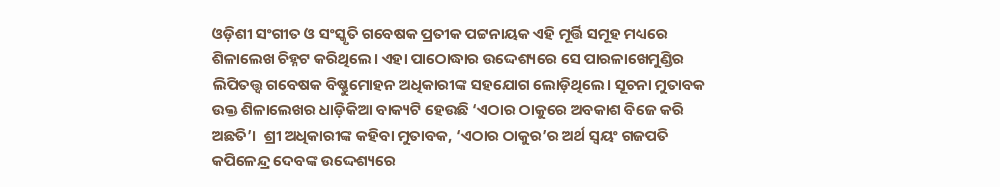ଓଡ଼ିଶୀ ସଂଗୀତ ଓ ସଂସ୍କୃତି ଗବେଷକ ପ୍ରତୀକ ପଟ୍ଟନାୟକ ଏହି ମୂର୍ତ୍ତି ସମୂହ ମଧ୍ୟରେ ଶିଳାଲେଖ ଚିହ୍ନଟ କରିଥିଲେ। ଏହା ପାଠୋଦ୍ଧାର ଉଦ୍ଦେଶ୍ୟରେ ସେ ପାରଳାଖେମୁଣ୍ଡିର ଲିପିତତ୍ତ୍ବ ଗବେଷକ ବିଷ୍ଣୁମୋହନ ଅଧିକାରୀଙ୍କ ସହଯୋଗ ଲୋଡ଼ିଥିଲେ। ସୂଚନା ମୁତାବକ ଉକ୍ତ ଶିଳାଲେଖର ଧାଡ଼ିକିଆ ବାକ୍ୟଟି ହେଉଛି ‘ଏଠାର ଠାକୁରେ ଅବକାଶ ବିଜେ କରି ଅଛତି’।  ଶ୍ରୀ ଅଧିକାରୀଙ୍କ କହିବା ମୁତାବକ, ‘ଏଠାର ଠାକୁର’ର ଅର୍ଥ ସ୍ବୟଂ ଗଜପତି କପିଳେନ୍ଦ୍ର ଦେବଙ୍କ ଉଦ୍ଦେଶ୍ୟରେ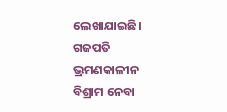ଲେଖାଯାଇଛି। ଗଜପତି ଭ୍ରମଣକାଳୀନ ବିଶ୍ରାମ ନେବା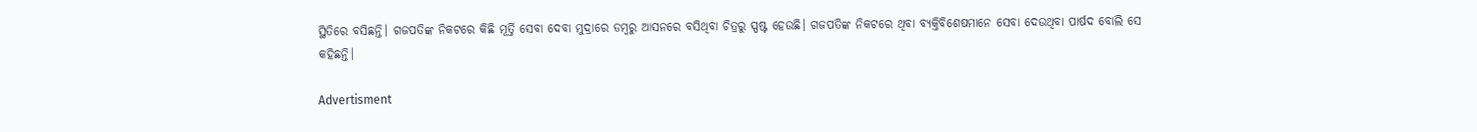ସ୍ଥିତିରେ ବସିଛନ୍ତି। ଗଜପତିଙ୍କ ନିକଟରେ କିଛି ମୂର୍ତ୍ତି ସେବା ଦେବା ମୁଦ୍ରାରେ ଡମ୍ବରୁ ଆସନରେ ବସିଥିବା ଚିତ୍ରରୁ ସ୍ପଷ୍ଟ ହେଉଛି। ଗଜପତିଙ୍କ ନିକଟରେ ଥିବା ବ୍ୟକ୍ତିବିଶେଷମାନେ ସେବା ଦେଉଥିବା ପାର୍ଷଦ ବୋଲି ସେ କହିଛନ୍ତି।

Advertisment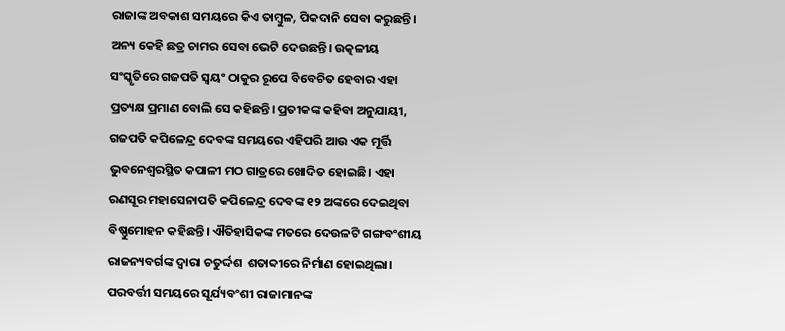ରାଜାଙ୍କ ଅବକାଶ ସମୟରେ କିଏ ତାମ୍ବୁଳ, ପିକଦାନି ସେବା କରୁଛନ୍ତି। ଅନ୍ୟ କେହି ଛତ୍ର ଚାମର ସେବା ଭେଟି ଦେଉଛନ୍ତି। ଉତ୍କଳୀୟ ସଂସ୍କୃତିରେ ଗଜପତି ସ୍ବୟଂ ଠାକୁର ରୂପେ ବିବେଚିତ ହେବାର ଏହା ପ୍ରତ୍ୟକ୍ଷ ପ୍ରମାଣ ବୋଲି ସେ କହିଛନ୍ତି। ପ୍ରତୀକଙ୍କ କହିବା ଅନୁଯାୟୀ, ଗଜପତି କପିଳେନ୍ଦ୍ର ଦେବଙ୍କ ସମୟରେ ଏହିପରି ଆଉ ଏକ ମୂର୍ତ୍ତି ଭୁବନେଶ୍ୱରସ୍ଥିତ କପାଳୀ ମଠ ଗାତ୍ରରେ ଖୋଦିତ ହୋଇଛି। ଏହା ରଣସୂର ମହାସେନାପତି କପିଳେନ୍ଦ୍ର ଦେବଙ୍କ ୧୨ ଅଙ୍କରେ ଦେଇଥିବା ବିଷ୍ଣୁମୋହନ କହିଛନ୍ତି। ଐତିହାସିକଙ୍କ ମତରେ ଦେଉଳଟି ଗଙ୍ଗବଂଶୀୟ ରାଜନ୍ୟବର୍ଗଙ୍କ ଦ୍ୱାରା ଚତୁର୍ଦ୍ଦଶ  ଶତାବ୍ଦୀରେ ନିର୍ମାଣ ହୋଇଥିଲା। ପରବର୍ତ୍ତୀ ସମୟରେ ସୂର୍ଯ୍ୟବଂଶୀ ରାଜାମାନଙ୍କ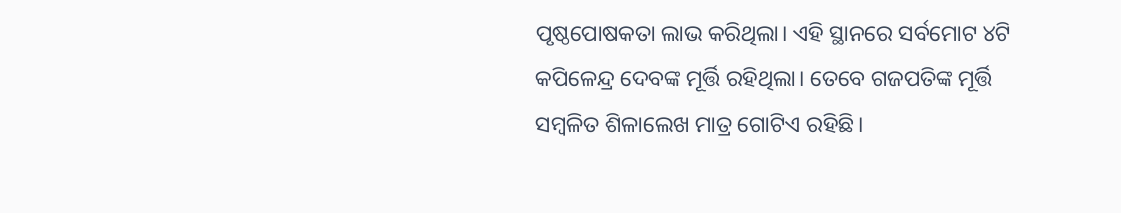ପୃଷ୍ଠପୋଷକତା ଲାଭ କରିଥିଲା। ଏହି ସ୍ଥାନରେ ସର୍ବମୋଟ ୪ଟି କପିଳେନ୍ଦ୍ର ଦେବଙ୍କ ମୂର୍ତ୍ତି ରହିଥିଲା। ତେବେ ଗଜପତିଙ୍କ ମୂର୍ତ୍ତି ସମ୍ବଳିତ ଶିଳାଲେଖ ମାତ୍ର ଗୋଟିଏ ରହିଛି।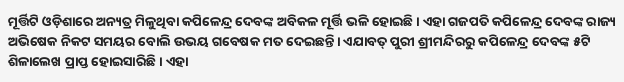ମୂର୍ତ୍ତିଟି ଓଡ଼ିଶାରେ ଅନ୍ୟତ୍ର ମିଳୁଥିବା କପିଳେନ୍ଦ୍ର ଦେବଙ୍କ ଅବିକଳ ମୂର୍ତ୍ତି ଭଳି ହୋଇଛି। ଏହା ଗଜପତି କପିଳେନ୍ଦ୍ର ଦେବଙ୍କ ରାଜ୍ୟ ଅଭିଷେକ ନିକଟ ସମୟର ବୋଲି ଉଭୟ ଗବେଷକ ମତ ଦେଇଛନ୍ତି। ଏଯାବତ୍ ପୁରୀ ଶ୍ରୀମନ୍ଦିରରୁ କପିଳେନ୍ଦ୍ର ଦେବଙ୍କ ୫ଟି ଶିଳାଲେଖ ପ୍ରାପ୍ତ ହୋଇସାରିଛି। ଏହା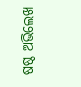ଷଷ୍ଠ ଅଭିଲେଖ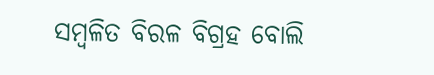ସମ୍ବଳିତ ବିରଳ ବିଗ୍ରହ ବୋଲି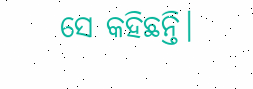ସେ କହିଛନ୍ତି।